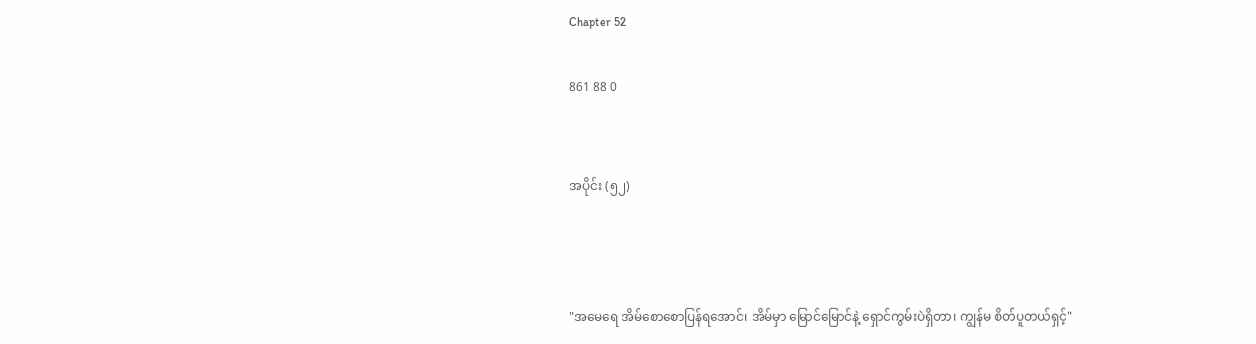Chapter 52

861 88 0


အပိုင်း (၅၂)



"အမေရေ အိမ်စောစောပြန်ရအောင်၊ အိမ်မှာ မြောင်မြောင်နဲ့ ရှောင်ကွမ်းပဲရှိတာ၊ ကျွန်မ စိတ်ပူတယ်ရှင့်"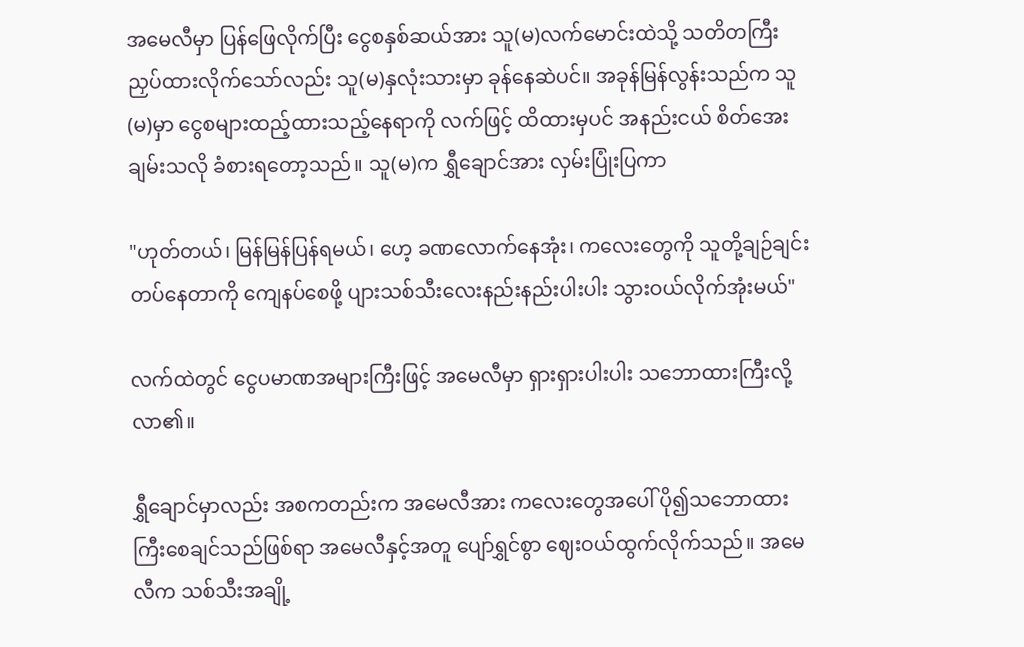အမေလီမှာ ပြန်ဖြေလိုက်ပြီး ငွေစနှစ်ဆယ်အား သူ(မ)လက်မောင်းထဲသို့ သတိတကြီး ညှပ်ထားလိုက်သော်လည်း သူ(မ)နှလုံးသားမှာ ခုန်နေဆဲပင်။ အခုန်မြန်လွန်းသည်က သူ(မ)မှာ ငွေစများထည့်ထားသည့်နေရာကို လက်ဖြင့် ထိထားမှပင် အနည်းငယ် စိတ်အေးချမ်းသလို ခံစားရတော့သည်။ သူ(မ)က ရွှီချောင်အား လှမ်းပြုံးပြကာ

"ဟုတ်တယ်၊ မြန်မြန်ပြန်ရမယ်၊ ဟေ့ ခဏလောက်နေအုံး၊ ကလေးတွေကို သူတို့ချဉ်ချင်းတပ်နေတာကို ကျေနပ်စေဖို့ ပျားသစ်သီးလေးနည်းနည်းပါးပါး သွားဝယ်လိုက်အုံးမယ်"

လက်ထဲတွင် ငွေပမာဏအများကြီးဖြင့် အမေလီမှာ ရှားရှားပါးပါး သဘောထားကြီးလို့လာ၏။

ရွှီချောင်မှာလည်း အစကတည်းက အမေလီအား ကလေးတွေအပေါ် ပို၍သဘောထားကြီးစေချင်သည်ဖြစ်ရာ အမေလီနှင့်အတူ ပျော်ရွှင်စွာ ဈေးဝယ်ထွက်လိုက်သည်။ အမေလီက သစ်သီးအချို့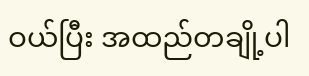ဝယ်ပြီး အထည်တချို့ပါ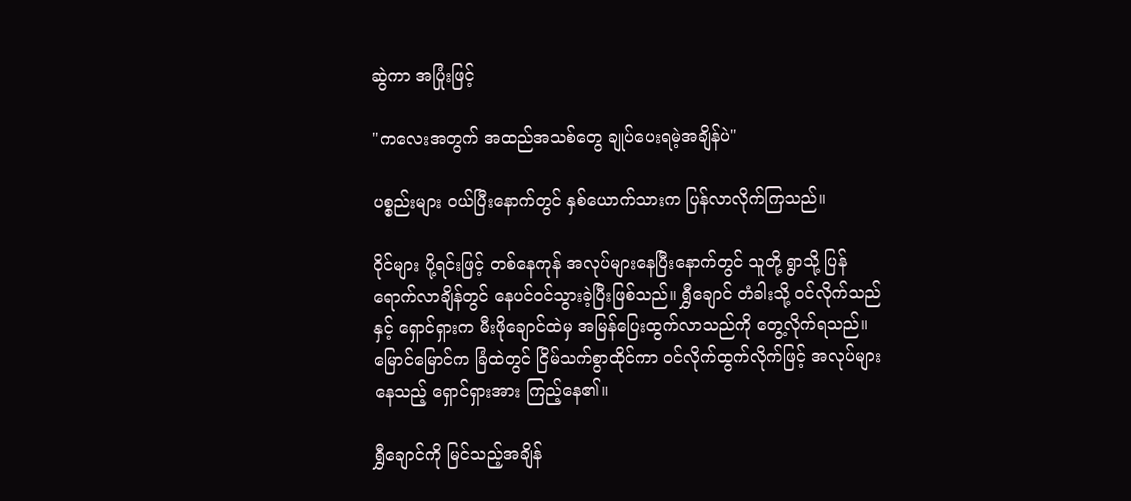ဆွဲကာ အပြုံးဖြင့်

"ကလေးအတွက် အထည်အသစ်တွေ ချုပ်ပေးရမဲ့အချိန်ပဲ"

ပစ္စည်းများ ဝယ်ပြီးနောက်တွင် နှစ်ယောက်သားက ပြန်လာလိုက်ကြသည်။

ဝိုင်များ ပို့ရင်းဖြင့် တစ်နေကုန် အလုပ်များနေပြီးနောက်တွင် သူတို့ ရွာသို့ ပြန်ရောက်လာချိန်တွင် နေပင်ဝင်သွားခဲ့ပြီးဖြစ်သည်။ ရွှီချောင် တံခါးသို့ ဝင်လိုက်သည်နှင့် ရှောင်ရှားက မီးဖိုချောင်ထဲမှ အမြန်ပြေးထွက်လာသည်ကို တွေ့လိုက်ရသည်။ မြောင်မြောင်က ခြံထဲတွင် ငြိမ်သက်စွာထိုင်ကာ ဝင်လိုက်ထွက်လိုက်ဖြင့် အလုပ်များနေသည့် ရှောင်ရှားအား ကြည့်နေ၏။

ရွှီချောင်ကို မြင်သည့်အချိန်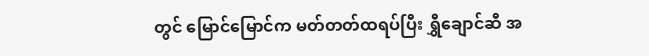တွင် မြောင်မြောင်က မတ်တတ်ထရပ်ပြီး ရွှီချောင်ဆီ အ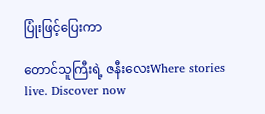ပြုံးဖြင့်ပြေးကာ

တောင်သူကြီးရဲ့ ဇနီးလေးWhere stories live. Discover now